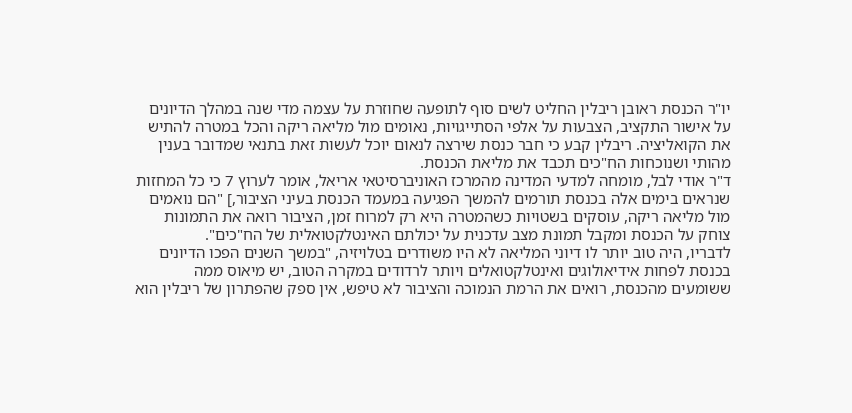יו"ר הכנסת ראובן ריבלין החליט לשים סוף לתופעה שחוזרת על עצמה מדי שנה במהלך הדיונים על אישור התקציב, הצבעות על אלפי הסתייגויות, נאומים מול מליאה ריקה והכל במטרה להתיש את הקואליציה. ריבלין קבע כי חבר כנסת שירצה לנאום יוכל לעשות זאת בתנאי שמדובר בענין מהותי ושנוכחות הח"כים תכבד את מליאת הכנסת.
ד"ר אודי לבל, מומחה למדעי המדינה מהמרכז האוניברסיטאי אריאל, אומר לערוץ 7 כי כל המחזות שנראים בימים אלה בכנסת תורמים להמשך הפגיעה במעמד הכנסת בעיני הציבור,] "הם נואמים מול מליאה ריקה, עוסקים בשטויות כשהמטרה היא רק למרוח זמן, הציבור רואה את התמונות צוחק על הכנסת ומקבל תמונת מצב עדכנית על יכולתם האינטלקטואלית של הח"כים".
לדבריו, היה טוב יותר לו דיוני המליאה לא היו משודרים בטלויזיה, "במשך השנים הפכו הדיונים בכנסת לפחות אידיאולוגים ואינטלקטואלים ויותר לרדודים במקרה הטוב, יש מיאוס ממה ששומעים מהכנסת, רואים את הרמת הנמוכה והציבור לא טיפש, אין ספק שהפתרון של ריבלין הוא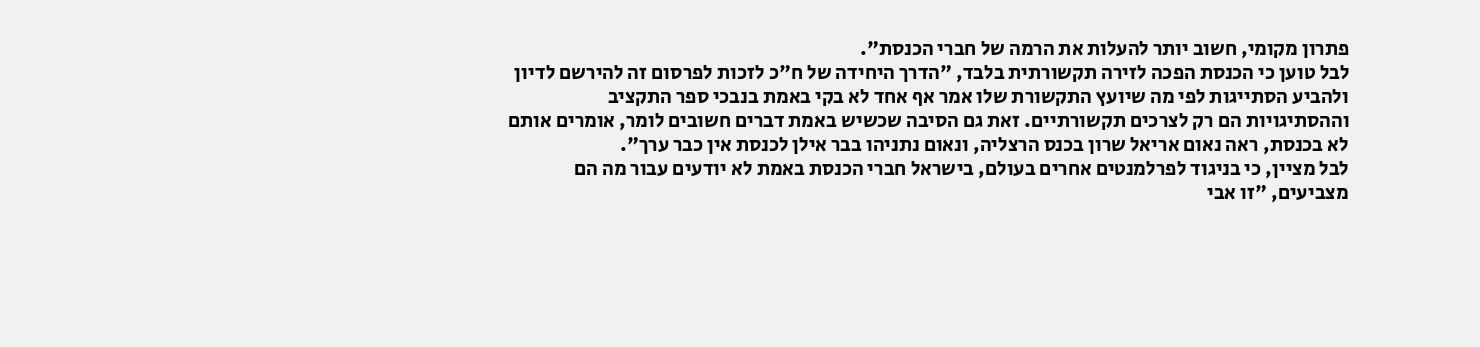פתרון מקומי, חשוב יותר להעלות את הרמה של חברי הכנסת".
לבל טוען כי הכנסת הפכה לזירה תקשורתית בלבד, "הדרך היחידה של ח"כ לזכות לפרסום זה להירשם לדיון ולהביע הסתייגות לפי מה שיועץ התקשורת שלו אמר אף אחד לא בקי באמת בנבכי ספר התקציב וההסתיגויות הם רק לצרכים תקשורתיים. זאת גם הסיבה שכשיש באמת דברים חשובים לומר, אומרים אותם לא בכנסת, ראה נאום אריאל שרון בכנס הרצליה, ונאום נתניהו בבר אילן לכנסת אין כבר ערך".
לבל מציין, כי בניגוד לפרלמנטים אחרים בעולם, בישראל חברי הכנסת באמת לא יודעים עבור מה הם מצביעים, "זו אבי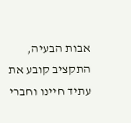אבות הבעיה, התקציב קובע את עתיד חיינו וחברי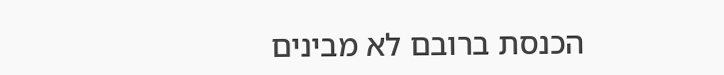הכנסת ברובם לא מבינים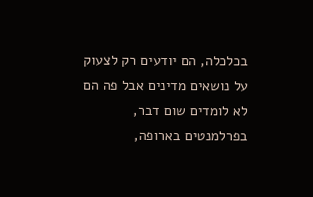בכלכלה, הם יודעים רק לצעוק על נושאים מדינים אבל פה הם לא לומדים שום דבר, בפרלמנטים בארופה,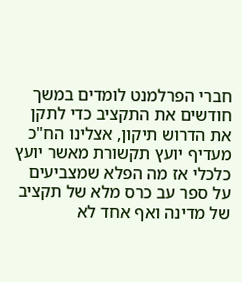חברי הפרלמנט לומדים במשך חודשים את התקציב כדי לתקן את הדרוש תיקון, אצלינו הח"כ מעדיף יועץ תקשורת מאשר יועץ כלכלי אז מה הפלא שמצביעים על ספר עב כרס מלא של תקציב של מדינה ואף אחד לא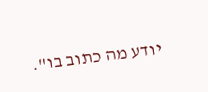יודע מה כתוב בו".